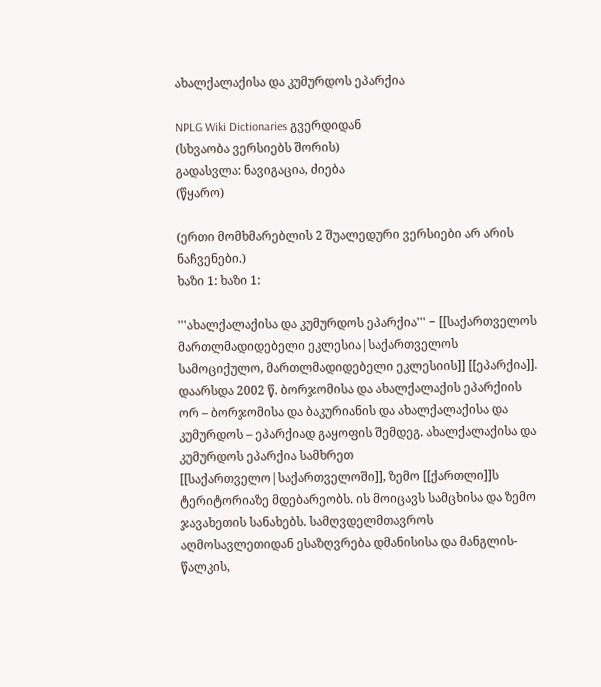ახალქალაქისა და კუმურდოს ეპარქია

NPLG Wiki Dictionaries გვერდიდან
(სხვაობა ვერსიებს შორის)
გადასვლა: ნავიგაცია, ძიება
(წყარო)

(ერთი მომხმარებლის 2 შუალედური ვერსიები არ არის ნაჩვენები.)
ხაზი 1: ხაზი 1:

'''ახალქალაქისა და კუმურდოს ეპარქია''' − [[საქართველოს მართლმადიდებელი ეკლესია|საქართველოს სამოციქულო, მართლმადიდებელი ეკლესიის]] [[ეპარქია]]. დაარსდა 2002 წ. ბორჯომისა და ახალქალაქის ეპარქიის ორ – ბორჯომისა და ბაკურიანის და ახალქალაქისა და კუმურდოს – ეპარქიად გაყოფის შემდეგ. ახალქალაქისა და კუმურდოს ეპარქია სამხრეთ [[საქართველო|საქართველოში]], ზემო [[ქართლი]]ს ტერიტორიაზე მდებარეობს. ის მოიცავს სამცხისა და ზემო ჯავახეთის სანახებს. სამღვდელმთავროს აღმოსავლეთიდან ესაზღვრება დმანისისა და მანგლის-წალკის,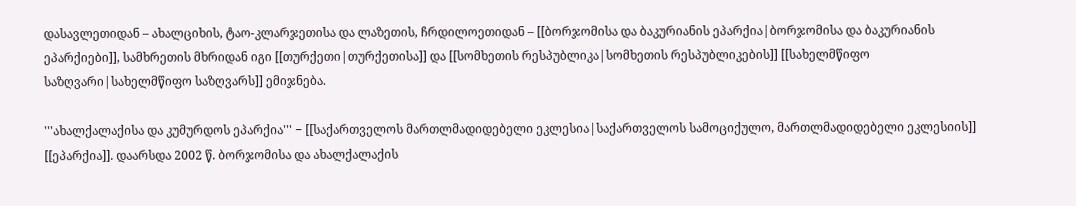დასავლეთიდან – ახალციხის, ტაო-კლარჯეთისა და ლაზეთის, ჩრდილოეთიდან – [[ბორჯომისა და ბაკურიანის ეპარქია|ბორჯომისა და ბაკურიანის ეპარქიები]], სამხრეთის მხრიდან იგი [[თურქეთი|თურქეთისა]] და [[სომხეთის რესპუბლიკა|სომხეთის რესპუბლიკების]] [[სახელმწიფო საზღვარი|სახელმწიფო საზღვარს]] ემიჯნება.

'''ახალქალაქისა და კუმურდოს ეპარქია''' − [[საქართველოს მართლმადიდებელი ეკლესია|საქართველოს სამოციქულო, მართლმადიდებელი ეკლესიის]] [[ეპარქია]]. დაარსდა 2002 წ. ბორჯომისა და ახალქალაქის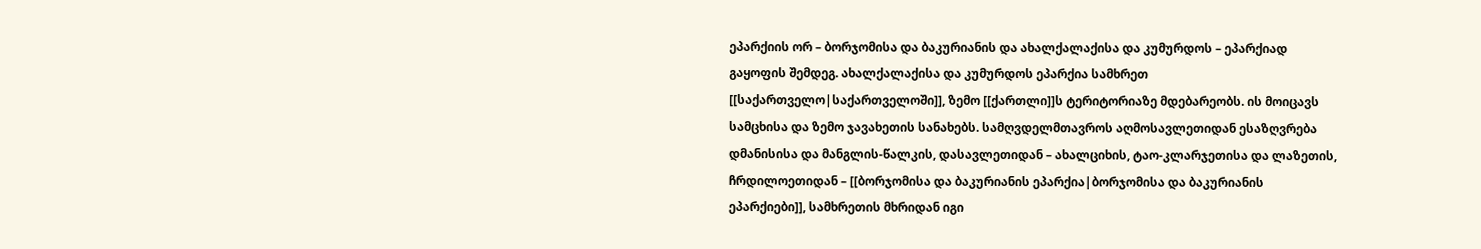ეპარქიის ორ – ბორჯომისა და ბაკურიანის და ახალქალაქისა და კუმურდოს – ეპარქიად გაყოფის შემდეგ. ახალქალაქისა და კუმურდოს ეპარქია სამხრეთ [[საქართველო|საქართველოში]], ზემო [[ქართლი]]ს ტერიტორიაზე მდებარეობს. ის მოიცავს სამცხისა და ზემო ჯავახეთის სანახებს. სამღვდელმთავროს აღმოსავლეთიდან ესაზღვრება დმანისისა და მანგლის-წალკის, დასავლეთიდან – ახალციხის, ტაო-კლარჯეთისა და ლაზეთის, ჩრდილოეთიდან – [[ბორჯომისა და ბაკურიანის ეპარქია|ბორჯომისა და ბაკურიანის ეპარქიები]], სამხრეთის მხრიდან იგი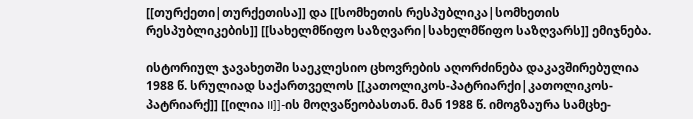[[თურქეთი|თურქეთისა]] და [[სომხეთის რესპუბლიკა|სომხეთის რესპუბლიკების]] [[სახელმწიფო საზღვარი|სახელმწიფო საზღვარს]] ემიჯნება.

ისტორიულ ჯავახეთში საეკლესიო ცხოვრების აღორძინება დაკავშირებულია 1988 წ. სრულიად საქართველოს [[კათოლიკოს-პატრიარქი|კათოლიკოს-პატრიარქ]] [[ილია II]]-ის მოღვაწეობასთან. მან 1988 წ. იმოგზაურა სამცხე-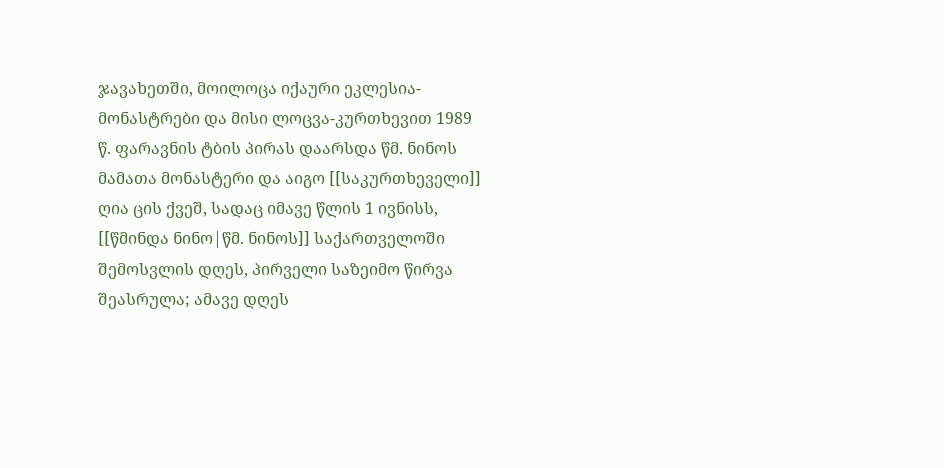ჯავახეთში, მოილოცა იქაური ეკლესია-მონასტრები და მისი ლოცვა-კურთხევით 1989 წ. ფარავნის ტბის პირას დაარსდა წმ. ნინოს მამათა მონასტერი და აიგო [[საკურთხეველი]] ღია ცის ქვეშ, სადაც იმავე წლის 1 ივნისს, [[წმინდა ნინო|წმ. ნინოს]] საქართველოში შემოსვლის დღეს, პირველი საზეიმო წირვა შეასრულა; ამავე დღეს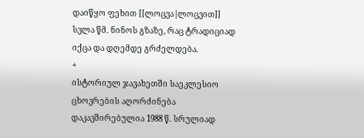დაიწყო ფეხით [[ლოცვა|ლოცვით]] სვლა წმ. ნინოს გზაზე, რაც ტრადიციად იქცა და დღემდე გრძელდება.
+
ისტორიულ ჯავახეთში საეკლესიო ცხოვრების აღორძინება დაკავშირებულია 1988 წ. სრულიად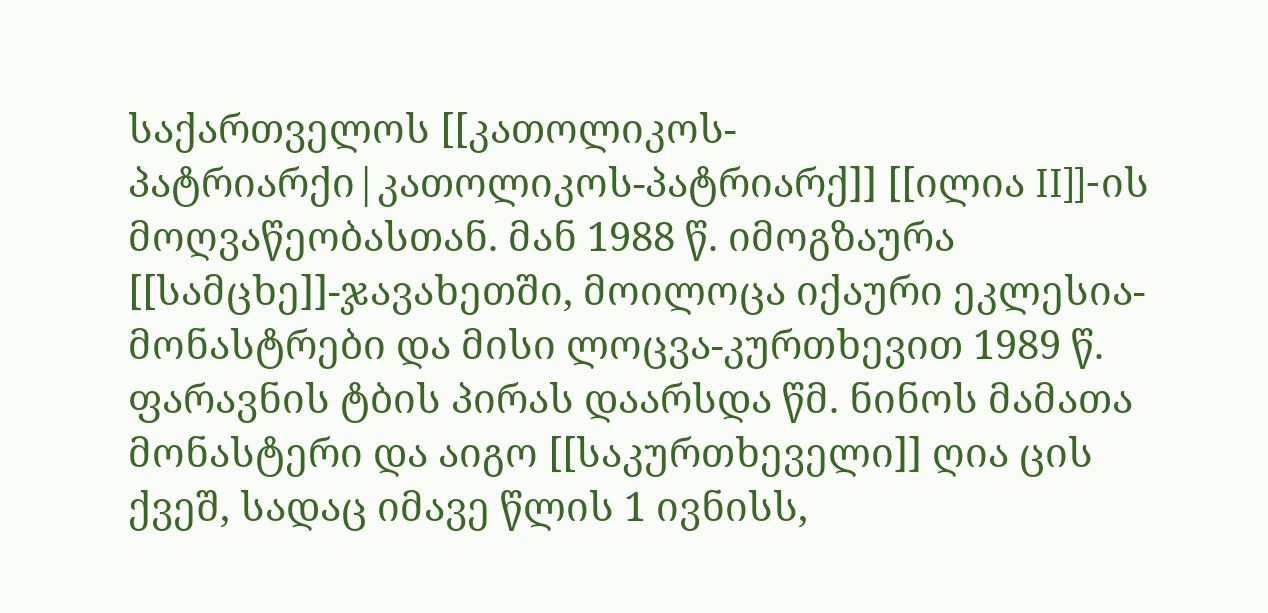საქართველოს [[კათოლიკოს-პატრიარქი|კათოლიკოს-პატრიარქ]] [[ილია II]]-ის მოღვაწეობასთან. მან 1988 წ. იმოგზაურა [[სამცხე]]-ჯავახეთში, მოილოცა იქაური ეკლესია-მონასტრები და მისი ლოცვა-კურთხევით 1989 წ. ფარავნის ტბის პირას დაარსდა წმ. ნინოს მამათა მონასტერი და აიგო [[საკურთხეველი]] ღია ცის ქვეშ, სადაც იმავე წლის 1 ივნისს,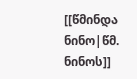[[წმინდა ნინო|წმ. ნინოს]]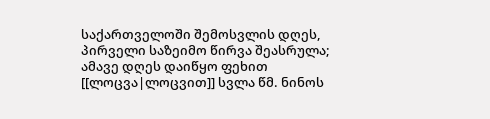საქართველოში შემოსვლის დღეს, პირველი საზეიმო წირვა შეასრულა; ამავე დღეს დაიწყო ფეხით [[ლოცვა|ლოცვით]] სვლა წმ. ნინოს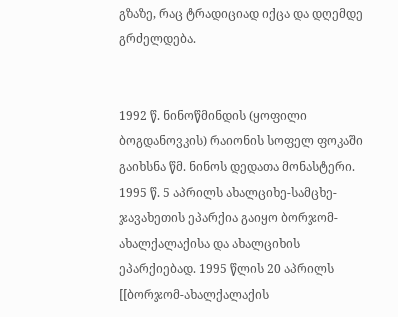გზაზე, რაც ტრადიციად იქცა და დღემდე გრძელდება.


1992 წ. ნინოწმინდის (ყოფილი ბოგდანოვკის) რაიონის სოფელ ფოკაში გაიხსნა წმ. ნინოს დედათა მონასტერი. 1995 წ. 5 აპრილს ახალციხე-სამცხე-ჯავახეთის ეპარქია გაიყო ბორჯომ-ახალქალაქისა და ახალციხის ეპარქიებად. 1995 წლის 20 აპრილს [[ბორჯომ-ახალქალაქის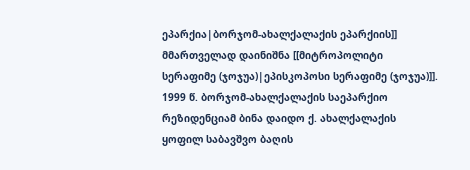ეპარქია|ბორჯომ-ახალქალაქის ეპარქიის]] მმართველად დაინიშნა [[მიტროპოლიტი სერაფიმე (ჯოჯუა)|ეპისკოპოსი სერაფიმე (ჯოჯუა)]]. 1999 წ. ბორჯომ-ახალქალაქის საეპარქიო რეზიდენციამ ბინა დაიდო ქ. ახალქალაქის ყოფილ საბავშვო ბაღის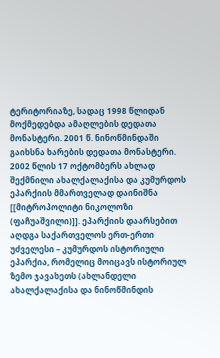ტერიტორიაზე, სადაც 1998 წლიდან მოქმედებდა ამაღლების დედათა მონასტერი. 2001 წ. ნინოწმინდაში გაიხსნა ხარების დედათა მონასტერი. 2002 წლის 17 ოქტომბერს ახლად შექმნილი ახალქალაქისა და კუმურდოს ეპარქიის მმართველად დაინიშნა [[მიტროპოლიტი ნიკოლოზი (ფაჩუაშვილი)]]. ეპარქიის დაარსებით აღდგა საქართველოს ერთ-ერთი უძველესი – კუმურდოს ისტორიული ეპარქია, რომელიც მოიცავს ისტორიულ ზემო ჯავახეთს (ახლანდელი ახალქალაქისა და ნინოწმინდის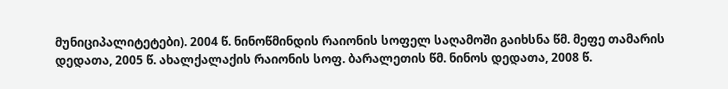მუნიციპალიტეტები). 2004 წ. ნინოწმინდის რაიონის სოფელ საღამოში გაიხსნა წმ. მეფე თამარის დედათა, 2005 წ. ახალქალაქის რაიონის სოფ. ბარალეთის წმ. ნინოს დედათა, 2008 წ.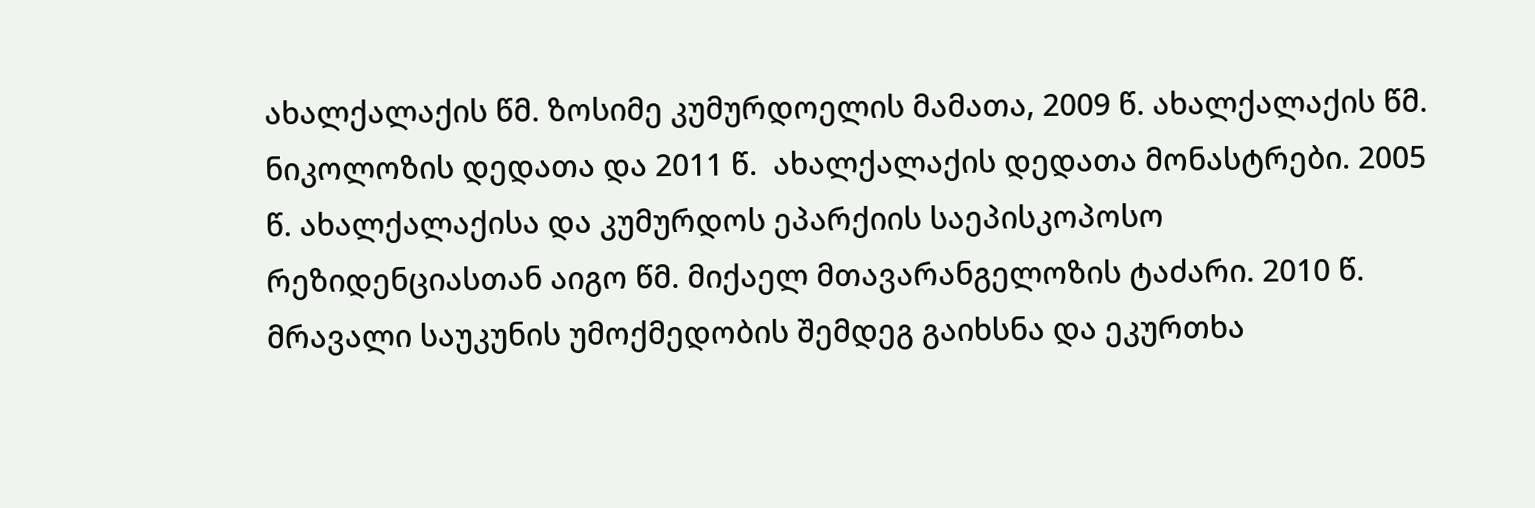ახალქალაქის წმ. ზოსიმე კუმურდოელის მამათა, 2009 წ. ახალქალაქის წმ. ნიკოლოზის დედათა და 2011 წ.  ახალქალაქის დედათა მონასტრები. 2005 წ. ახალქალაქისა და კუმურდოს ეპარქიის საეპისკოპოსო რეზიდენციასთან აიგო წმ. მიქაელ მთავარანგელოზის ტაძარი. 2010 წ. მრავალი საუკუნის უმოქმედობის შემდეგ გაიხსნა და ეკურთხა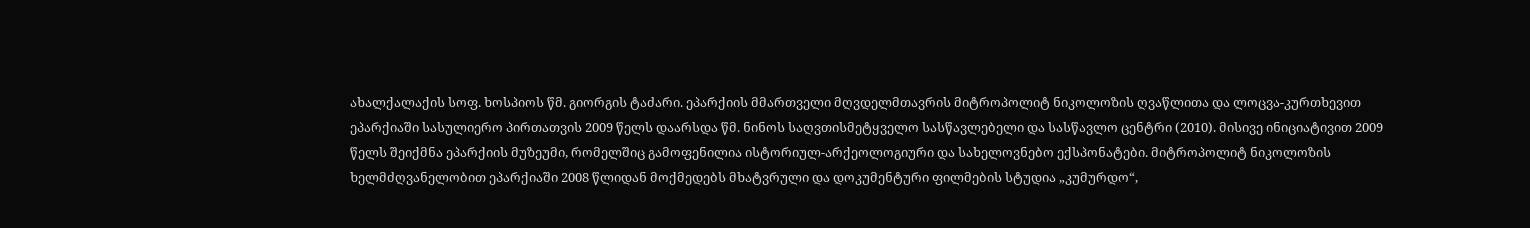ახალქალაქის სოფ. ხოსპიოს წმ. გიორგის ტაძარი. ეპარქიის მმართველი მღვდელმთავრის მიტროპოლიტ ნიკოლოზის ღვაწლითა და ლოცვა-კურთხევით ეპარქიაში სასულიერო პირთათვის 2009 წელს დაარსდა წმ. ნინოს საღვთისმეტყველო სასწავლებელი და სასწავლო ცენტრი (2010). მისივე ინიციატივით 2009 წელს შეიქმნა ეპარქიის მუზეუმი, რომელშიც გამოფენილია ისტორიულ-არქეოლოგიური და სახელოვნებო ექსპონატები. მიტროპოლიტ ნიკოლოზის ხელმძღვანელობით ეპარქიაში 2008 წლიდან მოქმედებს მხატვრული და დოკუმენტური ფილმების სტუდია „კუმურდო“,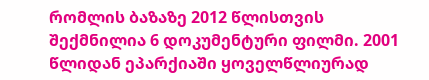რომლის ბაზაზე 2012 წლისთვის შექმნილია 6 დოკუმენტური ფილმი. 2001 წლიდან ეპარქიაში ყოველწლიურად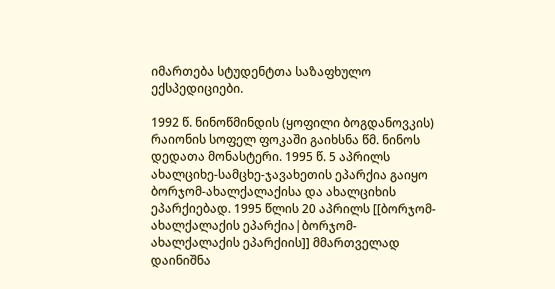იმართება სტუდენტთა საზაფხულო ექსპედიციები.

1992 წ. ნინოწმინდის (ყოფილი ბოგდანოვკის) რაიონის სოფელ ფოკაში გაიხსნა წმ. ნინოს დედათა მონასტერი. 1995 წ. 5 აპრილს ახალციხე-სამცხე-ჯავახეთის ეპარქია გაიყო ბორჯომ-ახალქალაქისა და ახალციხის ეპარქიებად. 1995 წლის 20 აპრილს [[ბორჯომ-ახალქალაქის ეპარქია|ბორჯომ-ახალქალაქის ეპარქიის]] მმართველად დაინიშნა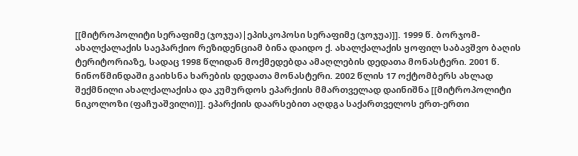[[მიტროპოლიტი სერაფიმე (ჯოჯუა)|ეპისკოპოსი სერაფიმე (ჯოჯუა)]]. 1999 წ. ბორჯომ-ახალქალაქის საეპარქიო რეზიდენციამ ბინა დაიდო ქ. ახალქალაქის ყოფილ საბავშვო ბაღის ტერიტორიაზე, სადაც 1998 წლიდან მოქმედებდა ამაღლების დედათა მონასტერი. 2001 წ. ნინოწმინდაში გაიხსნა ხარების დედათა მონასტერი. 2002 წლის 17 ოქტომბერს ახლად შექმნილი ახალქალაქისა და კუმურდოს ეპარქიის მმართველად დაინიშნა [[მიტროპოლიტი ნიკოლოზი (ფაჩუაშვილი)]]. ეპარქიის დაარსებით აღდგა საქართველოს ერთ-ერთი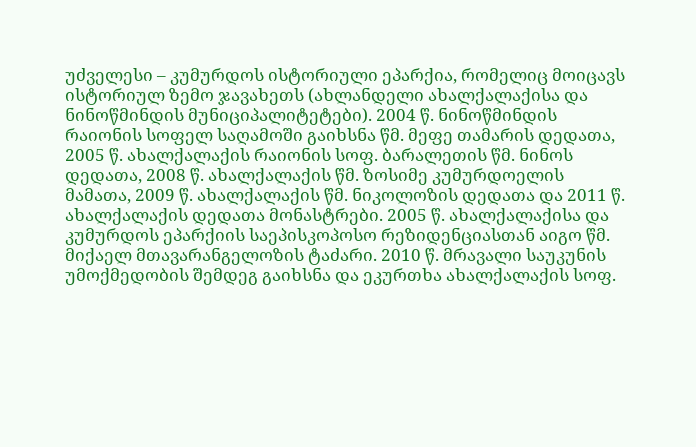უძველესი – კუმურდოს ისტორიული ეპარქია, რომელიც მოიცავს ისტორიულ ზემო ჯავახეთს (ახლანდელი ახალქალაქისა და ნინოწმინდის მუნიციპალიტეტები). 2004 წ. ნინოწმინდის რაიონის სოფელ საღამოში გაიხსნა წმ. მეფე თამარის დედათა, 2005 წ. ახალქალაქის რაიონის სოფ. ბარალეთის წმ. ნინოს დედათა, 2008 წ. ახალქალაქის წმ. ზოსიმე კუმურდოელის მამათა, 2009 წ. ახალქალაქის წმ. ნიკოლოზის დედათა და 2011 წ.  ახალქალაქის დედათა მონასტრები. 2005 წ. ახალქალაქისა და კუმურდოს ეპარქიის საეპისკოპოსო რეზიდენციასთან აიგო წმ. მიქაელ მთავარანგელოზის ტაძარი. 2010 წ. მრავალი საუკუნის უმოქმედობის შემდეგ გაიხსნა და ეკურთხა ახალქალაქის სოფ.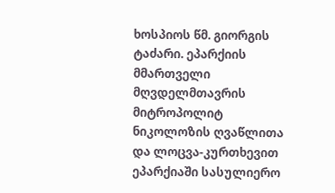ხოსპიოს წმ. გიორგის ტაძარი. ეპარქიის მმართველი მღვდელმთავრის მიტროპოლიტ ნიკოლოზის ღვაწლითა და ლოცვა-კურთხევით ეპარქიაში სასულიერო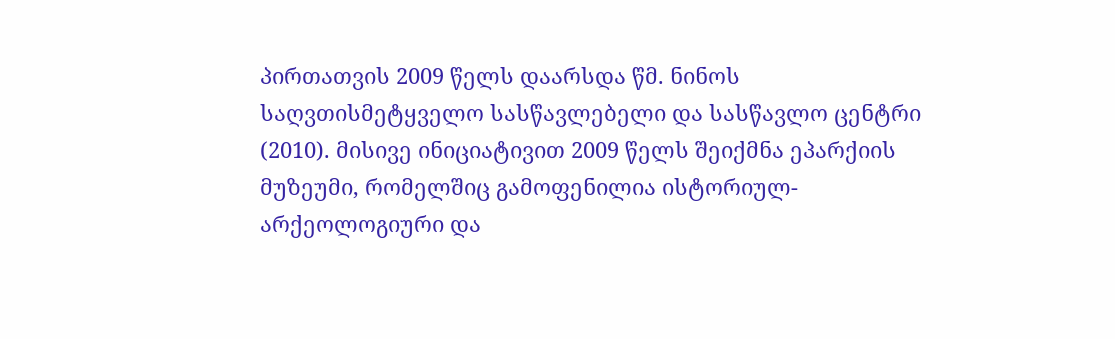პირთათვის 2009 წელს დაარსდა წმ. ნინოს საღვთისმეტყველო სასწავლებელი და სასწავლო ცენტრი (2010). მისივე ინიციატივით 2009 წელს შეიქმნა ეპარქიის მუზეუმი, რომელშიც გამოფენილია ისტორიულ-არქეოლოგიური და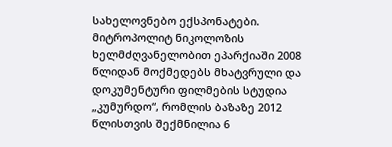სახელოვნებო ექსპონატები. მიტროპოლიტ ნიკოლოზის ხელმძღვანელობით ეპარქიაში 2008 წლიდან მოქმედებს მხატვრული და დოკუმენტური ფილმების სტუდია „კუმურდო“, რომლის ბაზაზე 2012 წლისთვის შექმნილია 6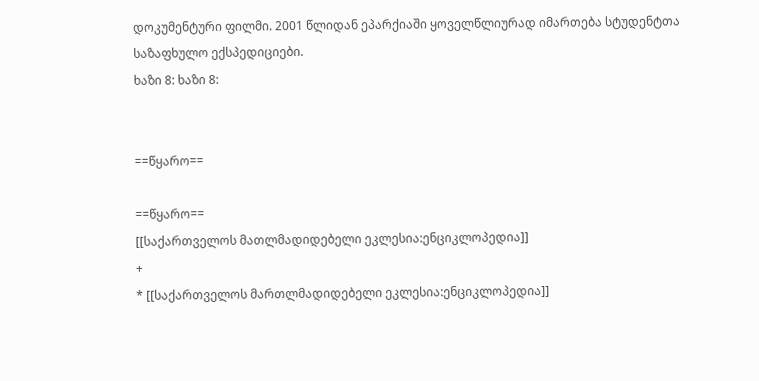დოკუმენტური ფილმი. 2001 წლიდან ეპარქიაში ყოველწლიურად იმართება სტუდენტთა საზაფხულო ექსპედიციები.
ხაზი 8: ხაზი 8:


==წყარო==

==წყარო==
[[საქართველოს მათლმადიდებელი ეკლესია:ენციკლოპედია]]
+
* [[საქართველოს მართლმადიდებელი ეკლესია:ენციკლოპედია]]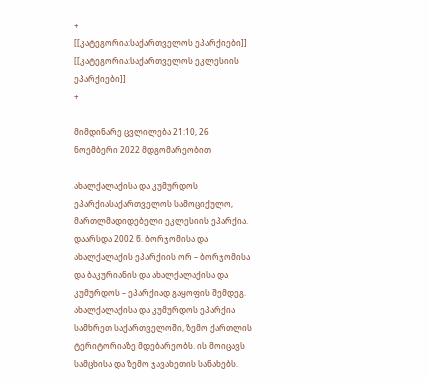+
[[კატეგორია:საქართველოს ეპარქიები]]
[[კატეგორია:საქართველოს ეკლესიის ეპარქიები]]
+

მიმდინარე ცვლილება 21:10, 26 ნოემბერი 2022 მდგომარეობით

ახალქალაქისა და კუმურდოს ეპარქიასაქართველოს სამოციქულო, მართლმადიდებელი ეკლესიის ეპარქია. დაარსდა 2002 წ. ბორჯომისა და ახალქალაქის ეპარქიის ორ – ბორჯომისა და ბაკურიანის და ახალქალაქისა და კუმურდოს – ეპარქიად გაყოფის შემდეგ. ახალქალაქისა და კუმურდოს ეპარქია სამხრეთ საქართველოში, ზემო ქართლის ტერიტორიაზე მდებარეობს. ის მოიცავს სამცხისა და ზემო ჯავახეთის სანახებს.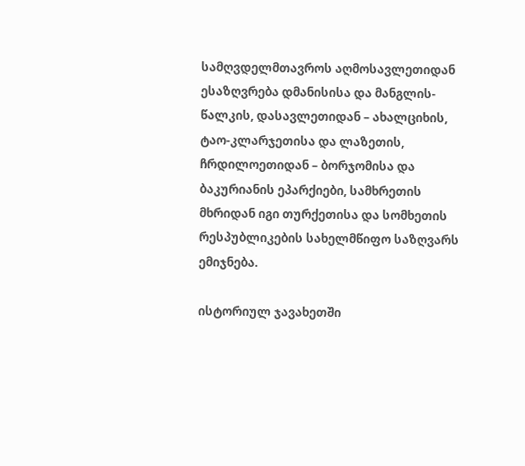სამღვდელმთავროს აღმოსავლეთიდან ესაზღვრება დმანისისა და მანგლის-წალკის, დასავლეთიდან – ახალციხის, ტაო-კლარჯეთისა და ლაზეთის, ჩრდილოეთიდან – ბორჯომისა და ბაკურიანის ეპარქიები, სამხრეთის მხრიდან იგი თურქეთისა და სომხეთის რესპუბლიკების სახელმწიფო საზღვარს ემიჯნება.

ისტორიულ ჯავახეთში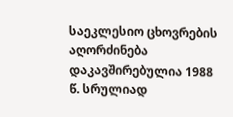საეკლესიო ცხოვრების აღორძინება დაკავშირებულია 1988 წ. სრულიად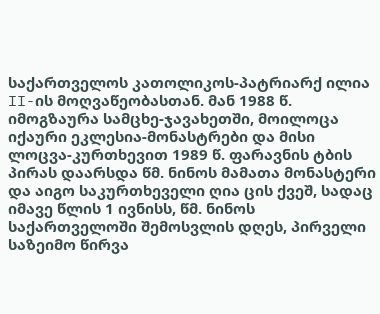საქართველოს კათოლიკოს-პატრიარქ ილია II-ის მოღვაწეობასთან. მან 1988 წ. იმოგზაურა სამცხე-ჯავახეთში, მოილოცა იქაური ეკლესია-მონასტრები და მისი ლოცვა-კურთხევით 1989 წ. ფარავნის ტბის პირას დაარსდა წმ. ნინოს მამათა მონასტერი და აიგო საკურთხეველი ღია ცის ქვეშ, სადაც იმავე წლის 1 ივნისს, წმ. ნინოს საქართველოში შემოსვლის დღეს, პირველი საზეიმო წირვა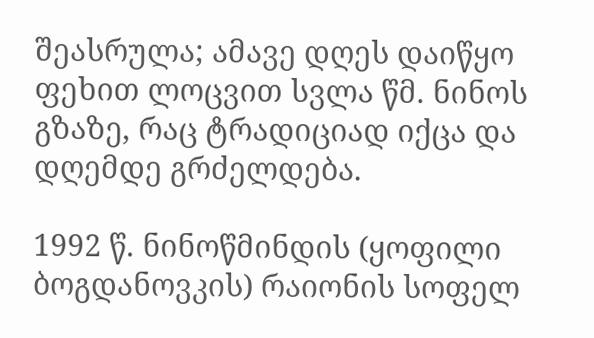შეასრულა; ამავე დღეს დაიწყო ფეხით ლოცვით სვლა წმ. ნინოს გზაზე, რაც ტრადიციად იქცა და დღემდე გრძელდება.

1992 წ. ნინოწმინდის (ყოფილი ბოგდანოვკის) რაიონის სოფელ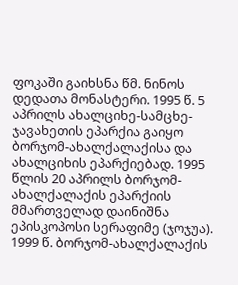ფოკაში გაიხსნა წმ. ნინოს დედათა მონასტერი. 1995 წ. 5 აპრილს ახალციხე-სამცხე-ჯავახეთის ეპარქია გაიყო ბორჯომ-ახალქალაქისა და ახალციხის ეპარქიებად. 1995 წლის 20 აპრილს ბორჯომ-ახალქალაქის ეპარქიის მმართველად დაინიშნა ეპისკოპოსი სერაფიმე (ჯოჯუა). 1999 წ. ბორჯომ-ახალქალაქის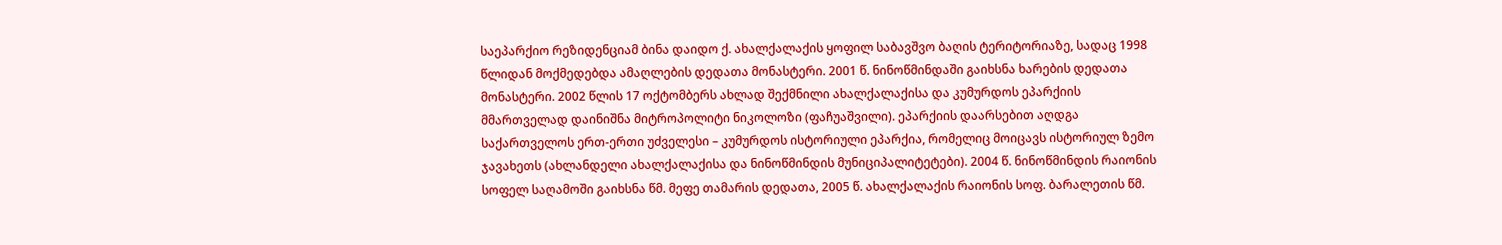საეპარქიო რეზიდენციამ ბინა დაიდო ქ. ახალქალაქის ყოფილ საბავშვო ბაღის ტერიტორიაზე, სადაც 1998 წლიდან მოქმედებდა ამაღლების დედათა მონასტერი. 2001 წ. ნინოწმინდაში გაიხსნა ხარების დედათა მონასტერი. 2002 წლის 17 ოქტომბერს ახლად შექმნილი ახალქალაქისა და კუმურდოს ეპარქიის მმართველად დაინიშნა მიტროპოლიტი ნიკოლოზი (ფაჩუაშვილი). ეპარქიის დაარსებით აღდგა საქართველოს ერთ-ერთი უძველესი – კუმურდოს ისტორიული ეპარქია, რომელიც მოიცავს ისტორიულ ზემო ჯავახეთს (ახლანდელი ახალქალაქისა და ნინოწმინდის მუნიციპალიტეტები). 2004 წ. ნინოწმინდის რაიონის სოფელ საღამოში გაიხსნა წმ. მეფე თამარის დედათა, 2005 წ. ახალქალაქის რაიონის სოფ. ბარალეთის წმ.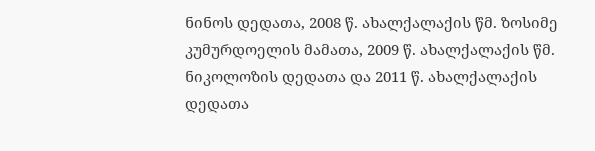ნინოს დედათა, 2008 წ. ახალქალაქის წმ. ზოსიმე კუმურდოელის მამათა, 2009 წ. ახალქალაქის წმ. ნიკოლოზის დედათა და 2011 წ. ახალქალაქის დედათა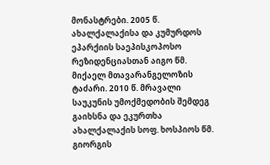მონასტრები. 2005 წ. ახალქალაქისა და კუმურდოს ეპარქიის საეპისკოპოსო რეზიდენციასთან აიგო წმ. მიქაელ მთავარანგელოზის ტაძარი. 2010 წ. მრავალი საუკუნის უმოქმედობის შემდეგ გაიხსნა და ეკურთხა ახალქალაქის სოფ. ხოსპიოს წმ. გიორგის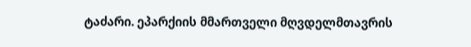ტაძარი. ეპარქიის მმართველი მღვდელმთავრის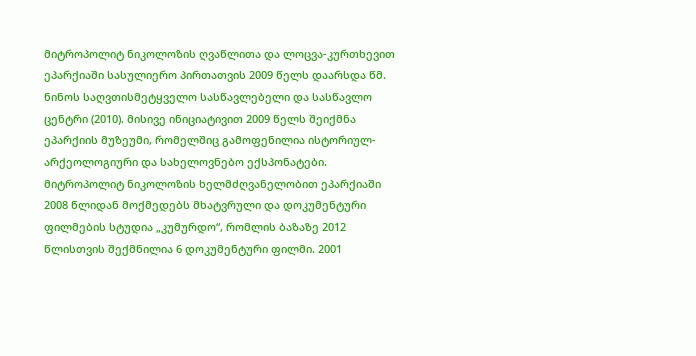მიტროპოლიტ ნიკოლოზის ღვაწლითა და ლოცვა-კურთხევით ეპარქიაში სასულიერო პირთათვის 2009 წელს დაარსდა წმ. ნინოს საღვთისმეტყველო სასწავლებელი და სასწავლო ცენტრი (2010). მისივე ინიციატივით 2009 წელს შეიქმნა ეპარქიის მუზეუმი, რომელშიც გამოფენილია ისტორიულ-არქეოლოგიური და სახელოვნებო ექსპონატები. მიტროპოლიტ ნიკოლოზის ხელმძღვანელობით ეპარქიაში 2008 წლიდან მოქმედებს მხატვრული და დოკუმენტური ფილმების სტუდია „კუმურდო“, რომლის ბაზაზე 2012 წლისთვის შექმნილია 6 დოკუმენტური ფილმი. 2001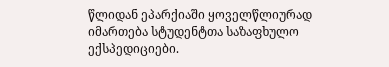წლიდან ეპარქიაში ყოველწლიურად იმართება სტუდენტთა საზაფხულო ექსპედიციები.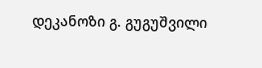დეკანოზი გ. გუგუშვილი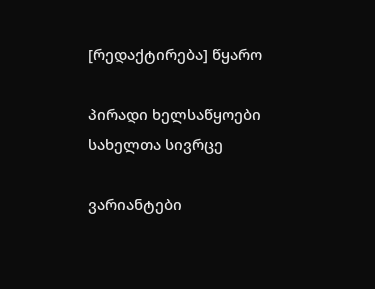[რედაქტირება] წყარო

პირადი ხელსაწყოები
სახელთა სივრცე

ვარიანტები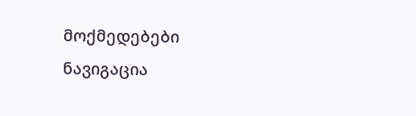მოქმედებები
ნავიგაცია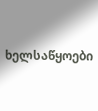ხელსაწყოები